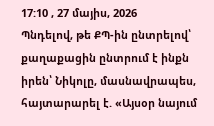17:10 , 27 մայիս, 2026
Պնդելով, թե ՔՊ-ին ընտրելով՝ քաղաքացին ընտրում է ինքն իրեն՝ Նիկոլը, մասնավրապես, հայտարարել է. «Այսօր նայում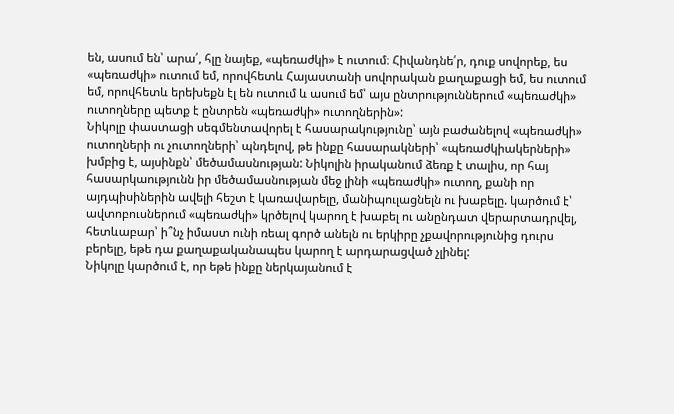են, ասում են՝ արա՛, հլը նայեք, «պեռաժկի» է ուտում։ Հիվանդնե՛ր, դուք սովորեք, ես «պեռաժկի» ուտում եմ, որովհետև Հայաստանի սովորական քաղաքացի եմ, ես ուտում եմ, որովհետև երեխեքն էլ են ուտում և ասում եմ՝ այս ընտրություններում «պեռաժկի» ուտողները պետք է ընտրեն «պեռաժկի» ուտողներին»:
Նիկոլը փաստացի սեգմենտավորել է հասարակությունը՝ այն բաժանելով «պեռաժկի» ուտողների ու չուտողների՝ պնդելով, թե ինքը հասարակների՝ «պեռաժկիակերների» խմբից է, այսինքն՝ մեծամասնության: Նիկոլին իրականում ձեռք է տալիս, որ հայ հասարկաությունն իր մեծամասնության մեջ լինի «պեռաժկի» ուտող, քանի որ այդպիսիներին ավելի հեշտ է կառավարելը, մանիպուլացնելն ու խաբելը. կարծում է՝ ավտոբուսներում «պեռաժկի» կրծելով կարող է խաբել ու անընդատ վերարտադրվել, հետևաբար՝ ի՞նչ իմաստ ունի ռեալ գործ անելն ու երկիրը չքավորությունից դուրս բերելը, եթե դա քաղաքականապես կարող է արդարացված չլինել:
Նիկոլը կարծում է, որ եթե ինքը ներկայանում է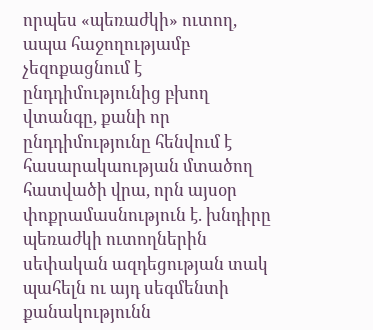որպես «պեռաժկի» ուտող, ապա հաջողությամբ չեզոքացնում է ընդդիմությունից բխող վտանգը, քանի որ ընդդիմությունը հենվում է հասարակաության մտածող հատվածի վրա, որն այսօր փոքրամասնություն է. խնդիրը պեռաժկի ուտողներին սեփական ազդեցության տակ պահելն ու այդ սեգմենտի քանակությունն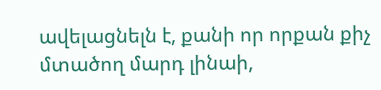ավելացնելն է, քանի որ որքան քիչ մտածող մարդ լինաի,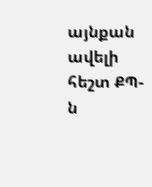այնքան ավելի հեշտ ՔՊ-ն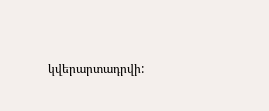կվերարտադրվի: